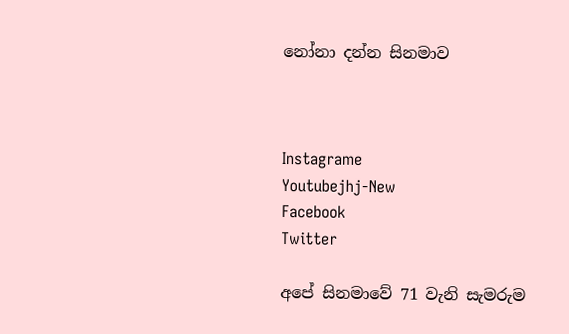නෝනා දන්න සිනමාව



Instagrame
Youtubejhj-New
Facebook
Twitter

අපේ සිනමාවේ 71 වැනි සැමරුම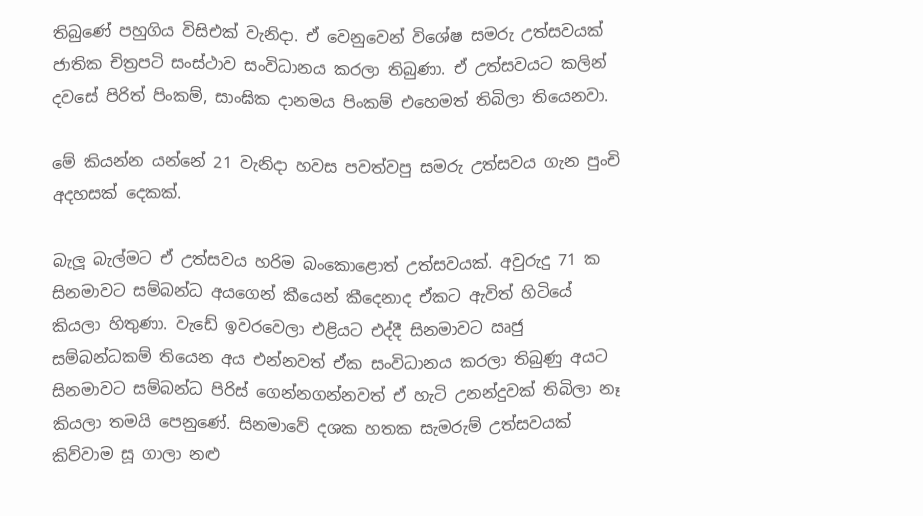තිබුණේ පහුගිය විසිඑක් වැනිදා. ඒ වෙනුවෙන් විශේෂ සමරු උත්සවයක් ජාතික චිත්‍රපටි සංස්ථාව සංවිධානය කරලා තිබුණා. ඒ උත්සවයට කලින් දවසේ පිරිත් පිංකම්, සාංඝික දානමය පිංකම් එහෙමත් තිබිලා තියෙනවා.

මේ කියන්න යන්නේ 21 වැනිදා හවස පවත්වපු සමරු උත්සවය ගැන පුංචි අදහසක් දෙකක්.

බැලූ බැල්මට ඒ උත්සවය හරිම බංකොළොත් උත්සවයක්. අවුරුදු 71 ක සිනමාවට සම්බන්ධ අයගෙන් කීයෙන් කීදෙනාද ඒකට ඇවිත් හිටියේ කියලා හිතුණා. වැඩේ ඉවරවෙලා එළියට එද්දී සිනමාවට ඍජු සම්බන්ධකම් තියෙන අය එන්නවත් ඒක සංවිධානය කරලා තිබුණු අයට සිනමාවට සම්බන්ධ පිරිස් ගෙන්නගන්නවත් ඒ හැටි උනන්දුවක් තිබිලා නෑ කියලා තමයි පෙනුණේ. සිනමාවේ දශක හතක සැමරුම් උත්සවයක් කිව්වාම සූ ගාලා නළු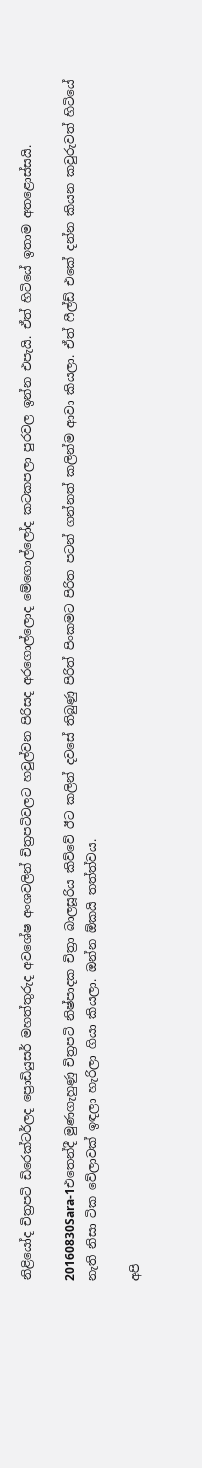නිළියෝද චිත්‍රපටි ඩිරෙක්ටර්ලද ප්‍රොඩියුසර් මහත්තුරුද අවශේෂ අංශවලින් චිත්‍රපටිවලට හවුල්වන පිරිසද අරගොල්ලොද මේගොල්ලෝද කටකපලා පුරවල ඉන්න එපැයි. ඒත් හිටියේ ඉතාම අතළොස්සයි.

20160830Sara-1එතෙන්දී මුණගැහුණු චිත්‍රපටි නිෂ්පාදක චිත්‍රා බාලසූරිය කිව්වේ ඊට කලින් දවසේ තිබුණු පිරිත් පිංකමට පිරිත පටන් ගන්නත් කලින්ම ආවා කියලා. ඒත් ෆීල්ඩ් එකේ දන්න කියන කවුරුවත් හිටියේ නැති නිසා ටික වේලාවක් ඉඳලා හැරිලා ගියා කියලා. ඔන්න ඕකයි තත්ත්වය.

අපි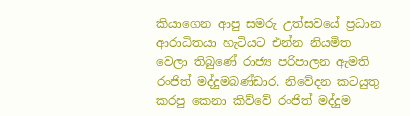කියාගෙන ආපු සමරු උත්සවයේ ප්‍රධාන ආරාධිතයා හැටියට එන්න නියමිත වෙලා තිබුණේ රාජ්‍ය පරිපාලන ඇමති රංජිත් මද්දුමබණ්ඩාර. නිවේදන කටයුතු කරපු කෙනා කිව්වේ රංජිත් මද්දුම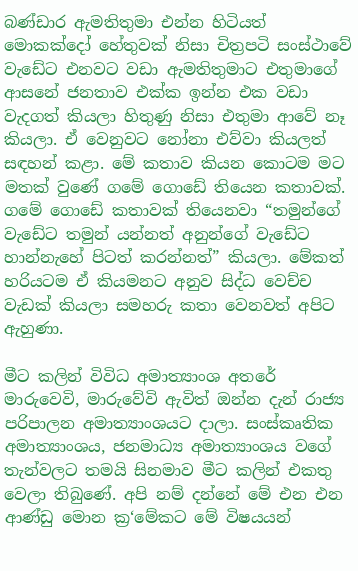බණ්ඩාර ඇමතිතුමා එන්න හිටියත් මොකක්දෝ හේතුවක් නිසා චිත්‍රපටි සංස්ථාවේ වැඩේට එනවට වඩා ඇමතිතුමාට එතුමාගේ ආසනේ ජනතාව එක්ක ඉන්න එක වඩා වැදගත් කියලා හිතුණු නිසා එතුමා ආවේ නෑ කියලා. ඒ වෙනුවට නෝනා එව්වා කියලත් සඳහන් කළා. මේ කතාව කියන කොටම මට මතක් වුණේ ගමේ ගොඩේ තියෙන කතාවක්. ගමේ ගොඩේ කතාවක් තියෙනවා “තමුන්ගේ වැඩේට තමුන් යන්නත් අනුන්ගේ වැඩේට හාන්නැහේ පිටත් කරන්නත්” කියලා. මේකත් හරියටම ඒ කියමනට අනුව සිද්ධ වෙච්ච වැඩක් කියලා සමහරු කතා වෙනවත් අපිට ඇහුණා.

මීට කලින් විවිධ අමාත්‍යාංශ අතරේ මාරුවෙවි, මාරුවේවි ඇවිත් ඔන්න දැන් රාජ්‍ය පරිපාලන අමාත්‍යාංශයට දාලා. සංස්කෘතික අමාත්‍යාංශය, ජනමාධ්‍ය අමාත්‍යාංශය වගේ තැන්වලට තමයි සිනමාව මීට කලින් එකතු වෙලා තිබුණේ. අපි නම් දන්නේ මේ එන එන ආණ්ඩු මොන ක්‍ර‘මේකට මේ විෂයයන්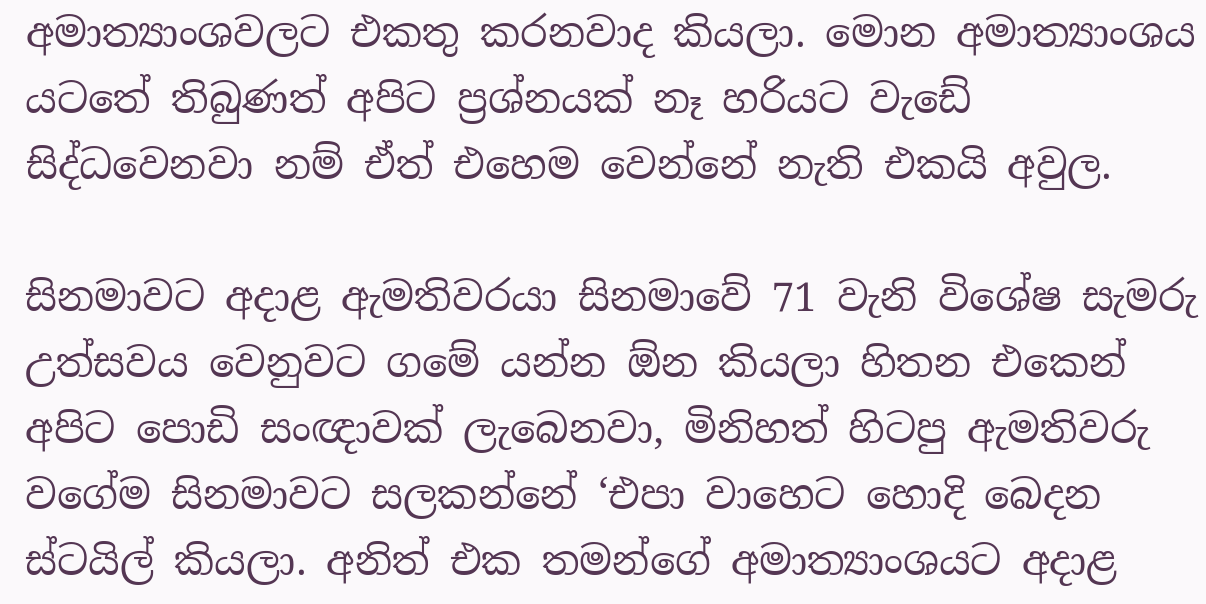අමාත්‍යාංශවලට එකතු කරනවාද කියලා. මොන අමාත්‍යාංශය යටතේ තිබුණත් අපිට ප්‍රශ්නයක් නෑ හරියට වැඩේ සිද්ධවෙනවා නම් ඒත් එහෙම වෙන්නේ නැති එකයි අවුල.

සිනමාවට අදාළ ඇමතිවරයා සිනමාවේ 71 වැනි විශේෂ සැමරු උත්සවය වෙනුවට ගමේ යන්න ඕන කියලා හිතන එකෙන් අපිට පොඩි සංඥාවක් ලැබෙනවා, මිනිහත් හිටපු ඇමතිවරු වගේම සිනමාවට සලකන්නේ ‘එපා වාහෙට හොදි බෙදන ස්ටයිල් කියලා. අනිත් එක තමන්ගේ අමාත්‍යාංශයට අදාළ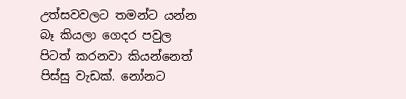උත්සවවලට තමන්ට යන්න බෑ කියලා ගෙදර පවුල පිටත් කරනවා කියන්නෙත් පිස්සු වැඩක්. නෝනට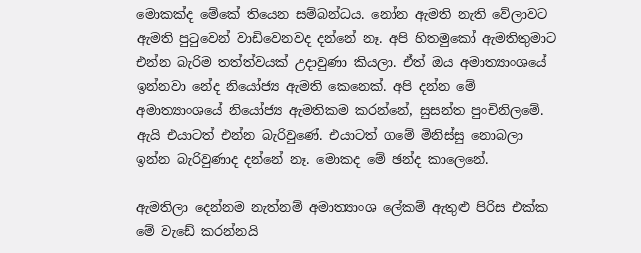මොකක්ද මේකේ තියෙන සම්බන්ධය. නෝන ඇමති නැති වේලාවට ඇමති පුටුවෙන් වාඩිවෙනවද දන්නේ නෑ. අපි හිතමුකෝ ඇමතිතුමාට එන්න බැරිම තත්ත්වයක් උදාවුණා කියලා. ඒත් ඔය අමාත්‍යාංශයේ ඉන්නවා නේද නියෝජ්‍ය ඇමති කෙනෙක්. අපි දන්න මේ අමාත්‍යාංශයේ නියෝජ්‍ය ඇමතිකම කරන්නේ, සුසන්ත පුංචිනිලමේ. ඇයි එයාටත් එන්න බැරිවුණේ. එයාටත් ගමේ මිනිස්සු නොබලා ඉන්න බැරිවුණාද දන්නේ නෑ. මොකද මේ ඡන්ද කාලෙනේ.

ඇමතිලා දෙන්නම නැත්නම් අමාත්‍යාංශ ලේකම් ඇතුළු පිරිස එක්ක මේ වැඩේ කරන්නයි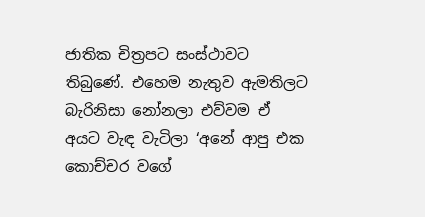ජාතික චිත්‍රපට සංස්ථාවට තිබුණේ. එහෙම නැතුව ඇමතිලට බැරිනිසා නෝනලා එව්වම ඒ අයට වැඳ වැටිලා ‘අනේ ආපු එක කොච්චර වගේ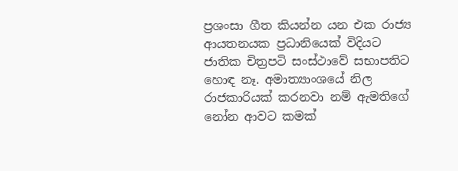ප්‍රශංසා ගීත කියන්න යන එක රාජ්‍ය ආයතනයක ප්‍රධානියෙක් විදියට ජාතික චිත්‍රපටි සංස්ථාවේ සභාපතිට හොඳ නෑ. අමාත්‍යාංශයේ නිල රාජකාරියක් කරනවා නම් ඇමතිගේ නෝන ආවට කමක්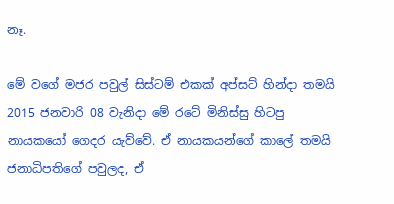නෑ.

මේ වගේ මජර පවුල් සිස්ටම් එකක් අප්සට් හින්දා තමයි 2015 ජනවාරි 08 වැනිදා මේ රටේ මිනිස්සු හිටපු නායකයෝ ගෙදර යැව්වේ. ඒ නායකයන්ගේ කාලේ තමයි ජනාධිපතිගේ පවුලද, ඒ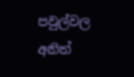පවුල්වල අනිත්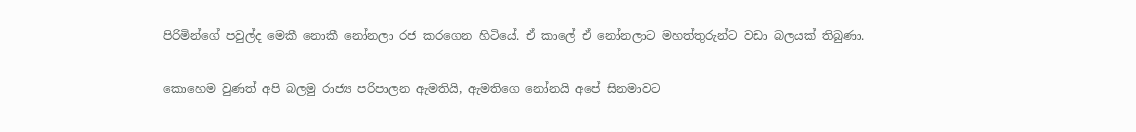පිරිමින්ගේ පවුල්ද මෙකී නොකී නෝනලා රජ කරගෙන හිටියේ. ඒ කාලේ ඒ නෝනලාට මහත්තුරුන්ට වඩා බලයක් තිබුණා.

කොහෙම වුණත් අපි බලමු රාජ්‍ය පරිපාලන ඇමතියි, ඇමතිගෙ නෝනයි අපේ සිනමාවට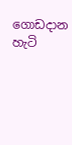ගොඩදාන හැටි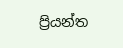ප්‍රියන්ත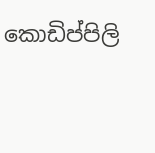කොඩිප්පිලි